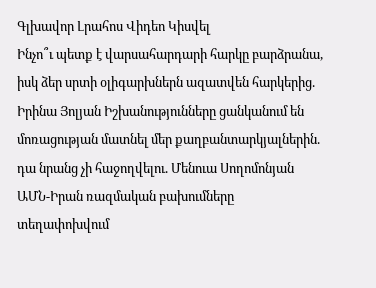Գլխավոր Լրահոս Վիդեո Կիսվել
Ինչո՞ւ պետք է վարսահարդարի հարկը բարձրանա, իսկ ձեր սրտի օլիգարխներն ազատվեն հարկերից. Իրինա Յոլյան Իշխանությունները ցանկանում են մոռացության մատնել մեր քաղբանտարկյալներին. դա նրանց չի հաջողվելու. Մենուա Սողոմոնյան ԱՄՆ-Իրան ռազմական բախումները տեղափոխվում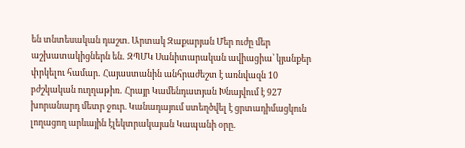են տնտեսական դաշտ. Արտակ Զաքարյան Մեր ուժը մեր աշխատակիցներն են․ ԶՊՄԿ Սանիտարական ավիացիա՝ կյանքեր փրկելու համար․ Հայաստանին անհրաժեշտ է առնվազն 10 բժշկական ուղղաթիռ․ Հրայր Կամենդատյան Խնայվում է 927 խորանարդ մետր ջուր. Կանադայում ստեղծվել է ցրտադիմացկուն լողացող արևային էլեկտրակայան Կապանի օրը․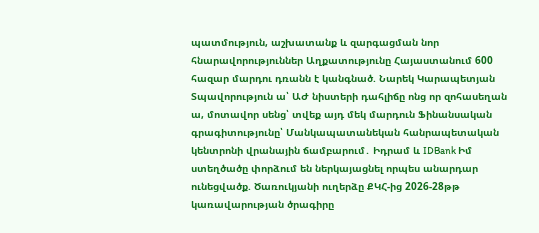պատմություն, աշխատանք և զարգացման նոր հնարավորություններ Աղքատությունը Հայաստանում 600 հազար մարդու դռանն է կանգնած. Նարեկ Կարապետյան Տպավորություն ա՝ ԱԺ նիստերի դահլիճը ոնց որ զոհասեղան ա, մոտավոր սենց՝ տվեք այդ մեկ մարդուն Ֆինանսական գրագիտությունը՝ Մանկապատանեկան հանրապետական կենտրոնի վրանային ճամբարում․ Իդրամ և IDBank Իմ ստեղծածը փորձում են ներկայացնել որպես անարդար ունեցվածք. Ծառուկյանի ուղերձը ՔԿՀ-ից 2026-28թթ կառավարության ծրագիրը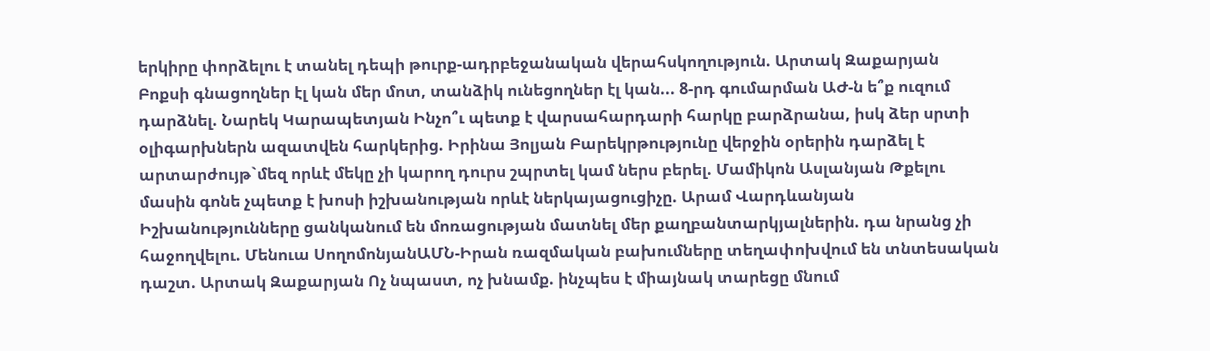երկիրը փորձելու է տանել դեպի թուրք-ադրբեջանական վերահսկողություն. Արտակ Զաքարյան
Բոքսի գնացողներ էլ կան մեր մոտ, տանձիկ ունեցողներ էլ կան... 8-րդ գումարման ԱԺ-ն ե՞ք ուզում դարձնել. Նարեկ Կարապետյան Ինչո՞ւ պետք է վարսահարդարի հարկը բարձրանա, իսկ ձեր սրտի օլիգարխներն ազատվեն հարկերից. Իրինա Յոլյան Բարեկրթությունը վերջին օրերին դարձել է արտարժույթ`մեզ որևէ մեկը չի կարող դուրս շպրտել կամ ներս բերել. Մամիկոն Ասլանյան Թքելու մասին գոնե չպետք է խոսի իշխանության որևէ ներկայացուցիչը. Արամ Վարդևանյան Իշխանությունները ցանկանում են մոռացության մատնել մեր քաղբանտարկյալներին. դա նրանց չի հաջողվելու. Մենուա ՍողոմոնյանԱՄՆ-Իրան ռազմական բախումները տեղափոխվում են տնտեսական դաշտ. Արտակ Զաքարյան Ոչ նպաստ, ոչ խնամք. ինչպես է միայնակ տարեցը մնում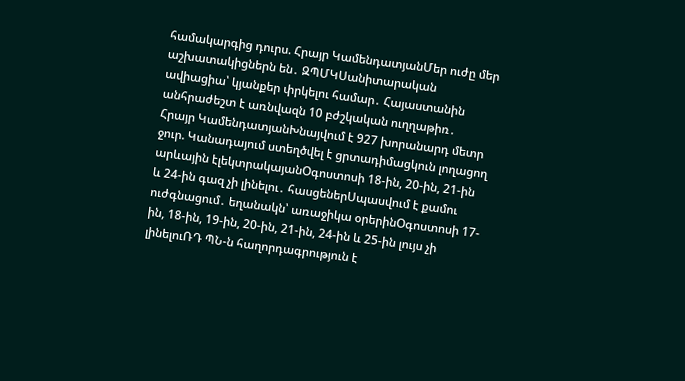համակարգից դուրս. Հրայր ԿամենդատյանՄեր ուժը մեր աշխատակիցներն են․ ԶՊՄԿՍանիտարական ավիացիա՝ կյանքեր փրկելու համար․ Հայաստանին անհրաժեշտ է առնվազն 10 բժշկական ուղղաթիռ․ Հրայր ԿամենդատյանԽնայվում է 927 խորանարդ մետր ջուր. Կանադայում ստեղծվել է ցրտադիմացկուն լողացող արևային էլեկտրակայանՕգոստոսի 18-ին, 20-ին, 21-ին և 24-ին գազ չի լինելու․ հասցեներՍպասվում է քամու ուժգնացում․ եղանակն՝ առաջիկա օրերինՕգոստոսի 17-ին, 18-ին, 19-ին, 20-ին, 21-ին, 24-ին և 25-ին լույս չի լինելուՌԴ ՊՆ-ն հաղորդագրություն է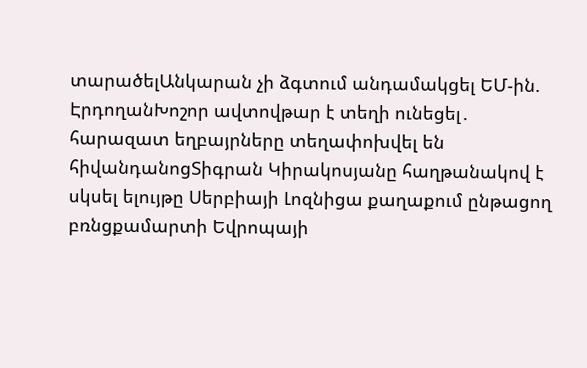տարածելԱնկարան չի ձգտում անդամակցել ԵՄ-ին. ԷրդողանԽոշոր ավտովթար է տեղի ունեցել․ հարազատ եղբայրները տեղափոխվել են հիվանդանոցՏիգրան Կիրակոսյանը հաղթանակով է սկսել ելույթը Սերբիայի Լոզնիցա քաղաքում ընթացող բռնցքամարտի Եվրոպայի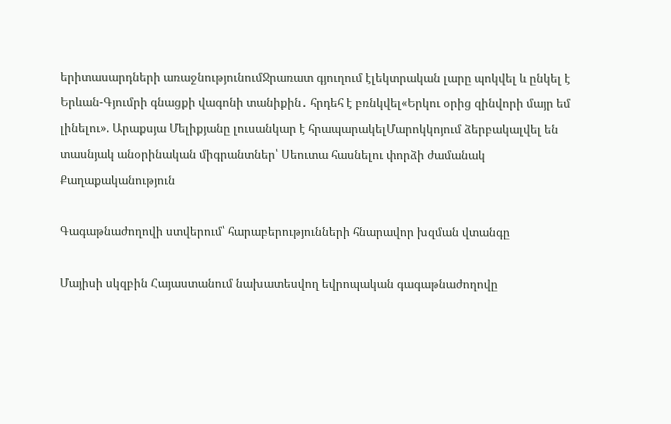երիտասարդների առաջնությունումՋրառատ գյուղում էլեկտրական լարը պոկվել և ընկել է Երևան-Գյումրի գնացքի վագոնի տանիքին․ հրդեհ է բռնկվել«Երկու օրից զինվորի մայր եմ լինելու». Արաքսյա Մելիքյանը լուսանկար է հրապարակելՄարոկկոյում ձերբակալվել են տասնյակ անօրինական միգրանտներ՝ Սեուտա հասնելու փորձի ժամանակ
Քաղաքականություն

Գագաթնաժողովի ստվերում՝ հարաբերությունների հնարավոր խզման վտանգը

Մայիսի սկզբին Հայաստանում նախատեսվող եվրոպական գագաթնաժողովը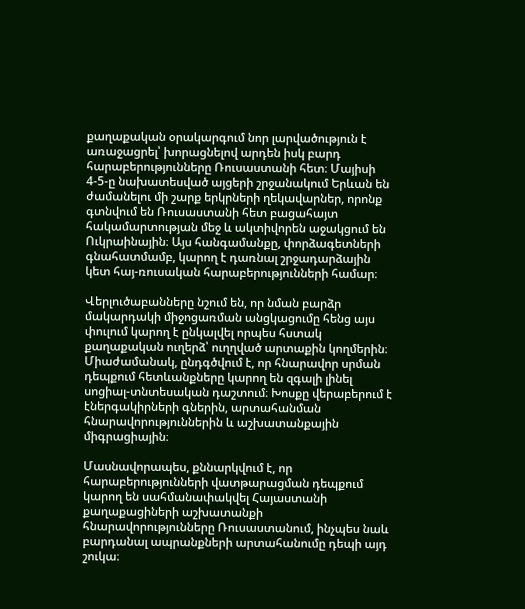քաղաքական օրակարգում նոր լարվածություն է առաջացրել՝ խորացնելով արդեն իսկ բարդ հարաբերությունները Ռուսաստանի հետ։ Մայիսի 4-5-ը նախատեսված այցերի շրջանակում Երևան են ժամանելու մի շարք երկրների ղեկավարներ, որոնք գտնվում են Ռուսաստանի հետ բացահայտ հակամարտության մեջ և ակտիվորեն աջակցում են Ուկրաինային։ Այս հանգամանքը, փորձագետների գնահատմամբ, կարող է դառնալ շրջադարձային կետ հայ-ռուսական հարաբերությունների համար։

Վերլուծաբանները նշում են, որ նման բարձր մակարդակի միջոցառման անցկացումը հենց այս փուլում կարող է ընկալվել որպես հստակ քաղաքական ուղերձ՝ ուղղված արտաքին կողմերին։ Միաժամանակ, ընդգծվում է, որ հնարավոր սրման դեպքում հետևանքները կարող են զգալի լինել սոցիալ-տնտեսական դաշտում։ Խոսքը վերաբերում է էներգակիրների գներին, արտահանման հնարավորություններին և աշխատանքային միգրացիային։

Մասնավորապես, քննարկվում է, որ հարաբերությունների վատթարացման դեպքում կարող են սահմանափակվել Հայաստանի քաղաքացիների աշխատանքի հնարավորությունները Ռուսաստանում, ինչպես նաև բարդանալ ապրանքների արտահանումը դեպի այդ շուկա։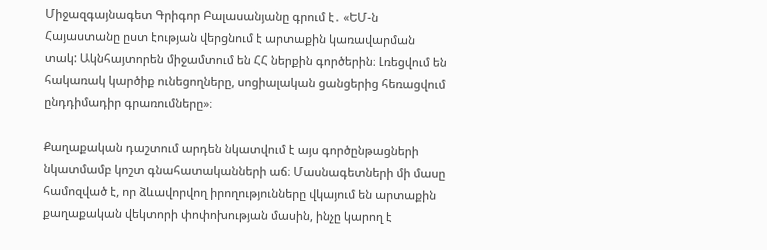Միջազգայնագետ Գրիգոր Բալասանյանը գրում է․ «ԵՄ-ն Հայաստանը ըստ էության վերցնում է արտաքին կառավարման տակ: Ակնհայտորեն միջամտում են ՀՀ ներքին գործերին։ Լռեցվում են հակառակ կարծիք ունեցողները, սոցիալական ցանցերից հեռացվում ընդդիմադիր գրառումները»։

Քաղաքական դաշտում արդեն նկատվում է այս գործընթացների նկատմամբ կոշտ գնահատականների աճ։ Մասնագետների մի մասը համոզված է, որ ձևավորվող իրողությունները վկայում են արտաքին քաղաքական վեկտորի փոփոխության մասին, ինչը կարող է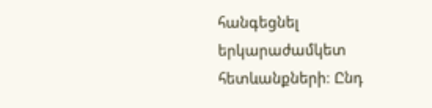հանգեցնել երկարաժամկետ հետևանքների։ Ընդ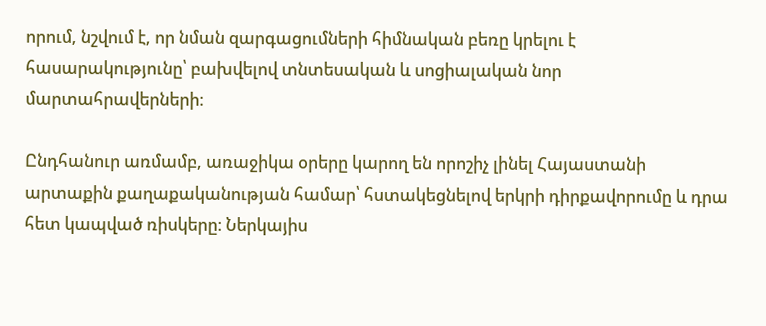որում, նշվում է, որ նման զարգացումների հիմնական բեռը կրելու է հասարակությունը՝ բախվելով տնտեսական և սոցիալական նոր մարտահրավերների։

Ընդհանուր առմամբ, առաջիկա օրերը կարող են որոշիչ լինել Հայաստանի արտաքին քաղաքականության համար՝ հստակեցնելով երկրի դիրքավորումը և դրա հետ կապված ռիսկերը։ Ներկայիս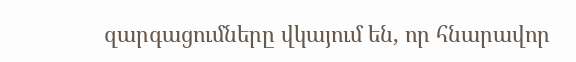զարգացումները վկայում են, որ հնարավոր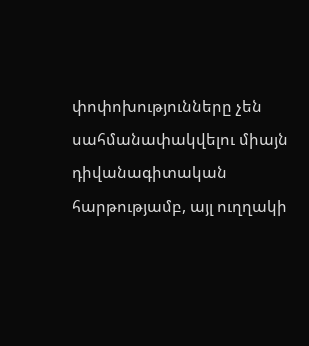փոփոխությունները չեն սահմանափակվելու միայն դիվանագիտական հարթությամբ, այլ ուղղակի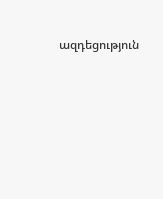ազդեցություն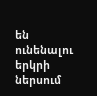են ունենալու երկրի ներսում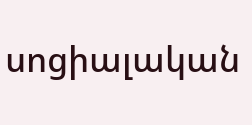սոցիալական